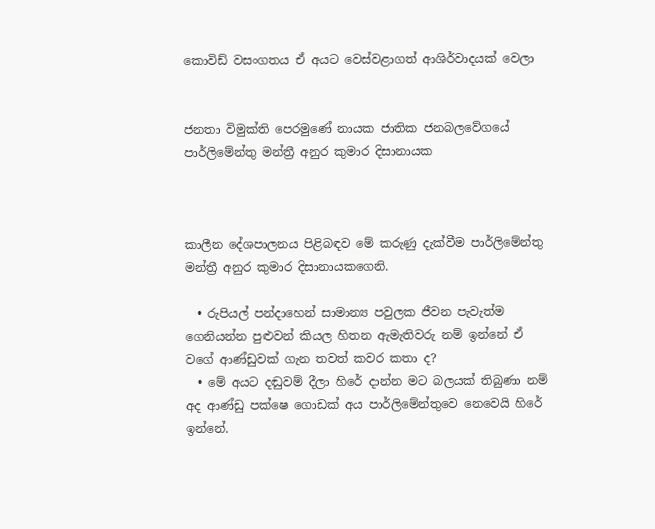කොවිඩ් වසංගතය ඒ අයට වෙස්වළාගත් ආශිර්වාදයක් වෙලා


ජනතා විමුක්ති පෙරමුණේ නායක ජාතික ජනබලවේගයේ පාර්ලිමේන්තු මන්ත්‍රී අනුර කුමාර දිසානායක



කාලීන දේශපාලනය පිළිබඳව මේ කරුණු දැක්වීම පාර්ලිමේන්තු මන්ත්‍රී අනුර කුමාර දිසානායකගෙනි.

  • රුපියල් පන්ද‌ාහෙන් සාමාන්‍ය පවුලක ජීවන පැවැත්ම ගෙනියන්න පුළුවන් කියල හිතන ඇමැතිවරු නම් ඉන්නේ ඒ වගේ ආණ්ඩුවක් ගැන තවත් කවර කතා ද?
  • මේ අයට දඬුවම් දීලා හිරේ දාන්න මට බලයක් තිබුණා නම් අද ආණ්ඩු පක්ෂෙ ගොඩක් අය පාර්ලිමේන්තුවෙ නෙවෙයි හිරේ ඉන්නේ.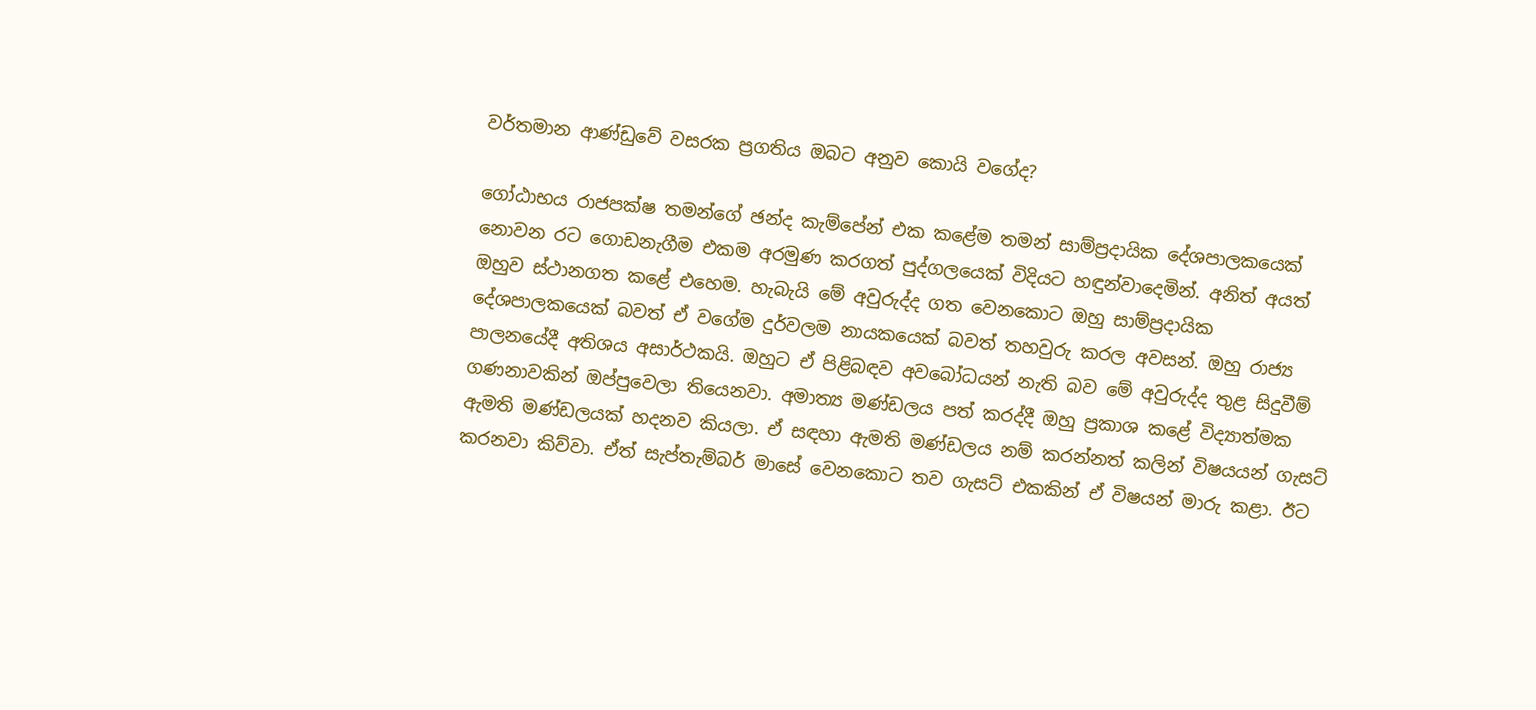වර්තමාන ආණ්ඩුවේ වසරක ප්‍රගතිය ඔබට අනුව කොයි වගේද?

ගෝඨාභය රාජපක්ෂ තමන්ගේ ඡන්ද කැම්පේන් එක කළේම තමන් සාම්ප්‍රද‌ායික දේශපාලකයෙක් නොවන රට ගොඩනැගීම එකම අරමුණ කරගත් පුද්ගලයෙක් විදියට හඳුන්වාදෙමින්. අනිත් අයත් ඔහුව ස්ථානගත කළේ එහෙම. හැබැයි මේ අවුරුද්ද ගත වෙනකොට ඔහු සාම්ප්‍රද‌ායික දේශපාලකයෙක් බවත් ඒ වගේම දුර්වලම නායකයෙක් බවත් තහවුරු කරල අවසන්. ඔහු රාජ්‍ය පාලනයේදී අතිශය අසාර්ථකයි. ඔහුට ඒ පිළිබඳව අවබෝධයන් නැති බව මේ අවුරුද්ද තුළ සිදුවීම් ගණනාවකින් ඔප්පුවෙලා තියෙනවා. අමාත්‍ය මණ්ඩලය පත් කරද්දී ඔහු ප්‍රකාශ කළේ විද්‍යාත්මක ඇමති මණ්ඩලයක් හදනව කියලා. ඒ සඳහා ඇමති මණ්ඩලය නම් කරන්නත් කලින් විෂයයන් ගැසට් කරනවා කිව්වා. ඒත් සැප්තැම්බර් මාසේ වෙනකොට තව ගැසට් එකකින් ඒ විෂයන් මාරු කළා. ඊට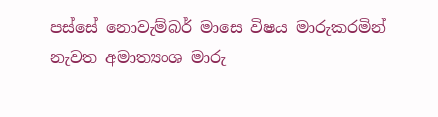පස්සේ නොවැම්බර් මාසෙ විෂය මාරුකරමින් නැවත අමාත්‍යංශ මාරු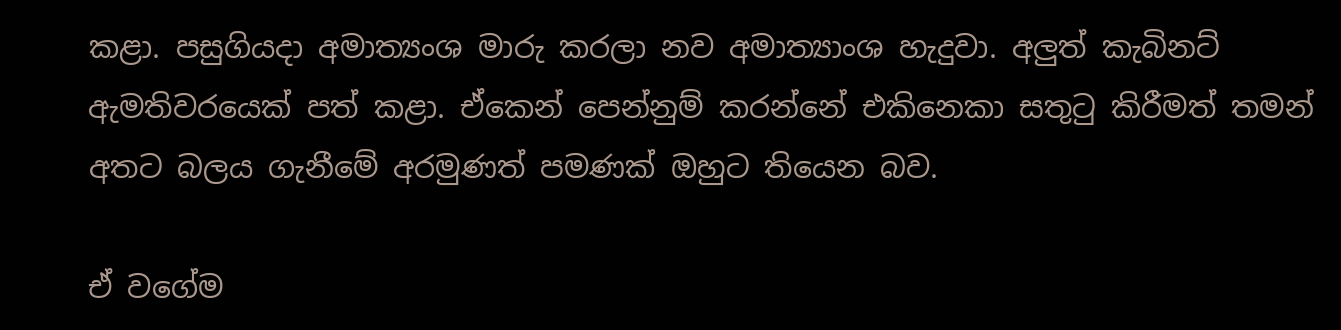කළා. පසුගියද‌ා අමාත්‍යංශ මාරු කරලා නව අමාත්‍යාංශ හැදුවා. අලුත් කැබිනට් ඇමතිවරයෙක් පත් කළා. ඒකෙන් පෙන්නුම් කරන්නේ එකිනෙකා සතුටු කිරීමත් තමන් අතට බලය ගැනීමේ අරමුණත් පමණක් ඔහුට තියෙන බව.

ඒ වගේම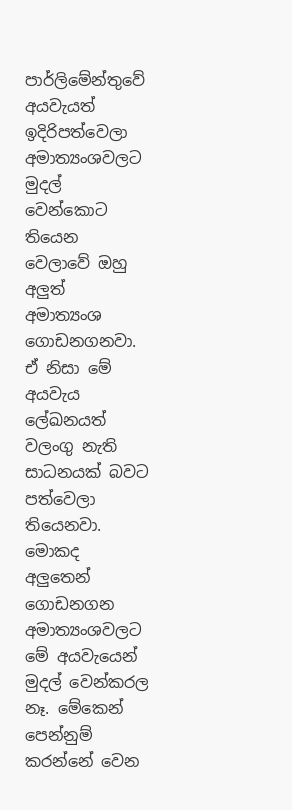පාර්ලිමේන්තුවේ අයවැයත් ඉදිරිපත්වෙලා අමාත්‍යංශවලට මුදල් වෙන්කොට තියෙන වෙලාවේ ඔහු අලුත් අමාත්‍යංශ ගොඩනගනවා. ඒ නිසා මේ අයවැය ලේඛනයත් වලංගු නැති සාධනයක් බවට පත්වෙලා තියෙනවා. මොකද අලුතෙන් ගොඩනගන අමාත්‍යංශවලට මේ අයවැයෙන් මුදල් වෙන්කරල නෑ. මේකෙන් පෙන්නුම් කරන්නේ වෙන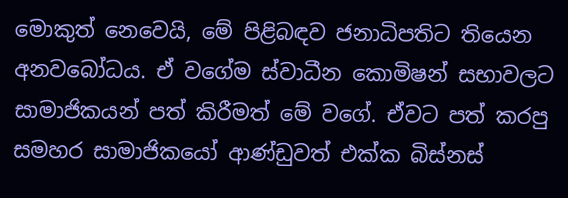මොකුත් නෙවෙයි, මේ පිළිබඳව ජනාධිපතිට තියෙන අනවබෝධය. ඒ වගේම ස්වාධීන කොමිෂන් සභාවලට සාමාජිකයන් පත් කිරීමත් මේ වගේ. ඒවට පත් කරපු සමහර සාමාජිකයෝ ආණ්ඩුවත් එක්ක බිස්නස්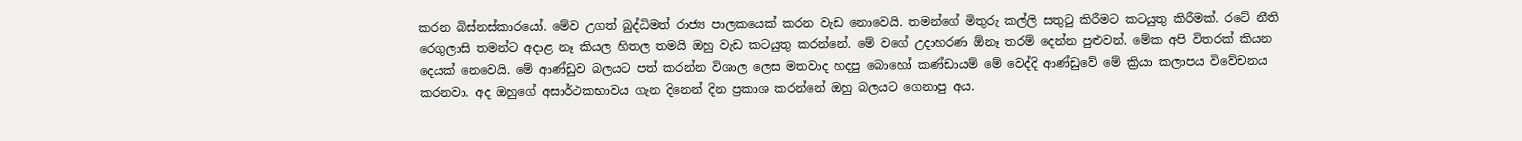කරන බිස්නස්කාරයෝ. මේව උගත් බුද්ධිමත් රාජ්‍ය පාලකයෙක් කරන වැඩ නොවෙයි. තමන්ගේ මිතුරු කල්ලි සතුටු කිරීමට කටයුතු කිරීමක්. රටේ නීති රෙගුලාසි තමන්ට අද‌ාළ නෑ කියල හිතල තමයි ඔහු වැඩ කටයුතු කරන්නේ. මේ වගේ උද‌ාහරණ ඕනෑ තරම් දෙන්න පුළුවන්. මේක අපි විතරක් කියන දෙයක් නෙවෙයි. මේ ආණ්ඩුව බලයට පත් කරන්න විශාල ලෙස මතවාද හදපු බොහෝ කණ්ඩායම් මේ වෙද්දි ආණ්ඩුවේ මේ ක්‍රියා කලාපය විවේචනය කරනවා. අද ඔහුගේ අසාර්ථකභාවය ගැන දිනෙන් දින ප්‍රකාශ කරන්නේ ඔහු බලයට ගෙනාපු අය.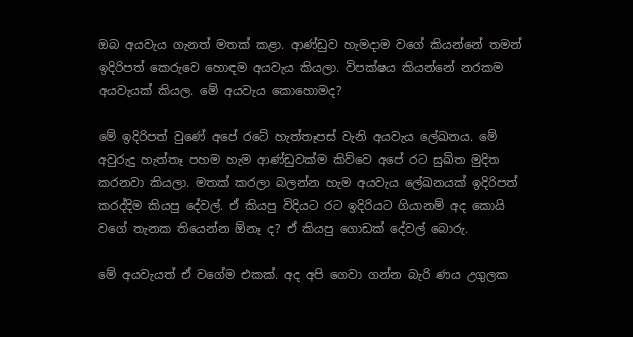ඔබ අයවැය ගැනත් මතක් කළා. ආණ්ඩුව හැමද‌ාම වගේ කියන්නේ තමන් ඉදිරිපත් කෙරුවෙ හොඳම අයවැය කියලා. විපක්ෂය කියන්නේ නරකම අයවැයක් කියල. මේ අයවැය කොහොමද?

මේ ඉදිරිපත් වුණේ අපේ රටේ හැත්තෑපස් වැනි අයවැය ලේඛනය. මේ අවුරුදු හැත්තෑ පහම හැම ආණ්ඩුවක්ම කිව්වෙ අපේ රට සුඛිත මුදිත කරනවා කියලා. මතක් කරලා බලන්න හැම අයවැය ලේඛනයක් ඉදිරිපත් කරද්දිම කියපු දේවල්. ඒ කියපු විදියට රට ඉදිරියට ගියානම් අද කොයි වගේ තැනක තියෙන්න ඕනෑ ද? ඒ කියපු ගොඩක් දේවල් බොරු.

මේ අයවැයත් ඒ වගේම එකක්. අද අපි ගෙවා ගන්න බැරි ණය උගුලක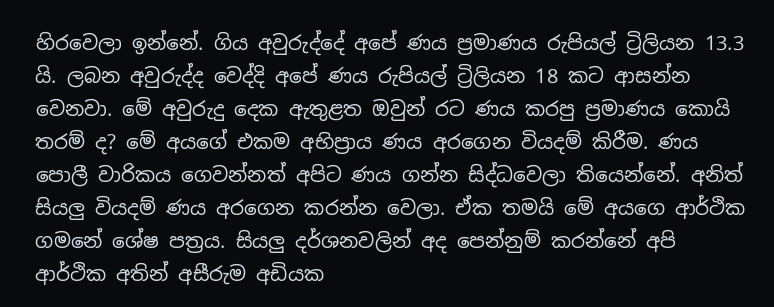හිරවෙලා ඉන්නේ. ගිය අවුරුද්දේ අපේ ණය ප්‍රමාණය රුපියල් ට්‍රිලියන 13.3 යි. ලබන අවුරුද්ද වෙද්දි අපේ ණය රුපියල් ට්‍රිලියන 18 කට ආසන්න වෙනවා. මේ අවුරුදු දෙක ඇතුළත ඔවුන් රට ණය කරපු ප්‍රමාණය කොයි තරම් ද? මේ අයගේ එකම අභිප්‍රාය ණය අරගෙන වියදම් කිරීම. ණය පොලී වාරිකය ගෙවන්නත් අපිට ණය ගන්න සිද්ධවෙලා තියෙන්නේ. අනිත් සියලු වියදම් ණය අරගෙන කරන්න වෙලා. ඒක තමයි මේ අයගෙ ආර්ථික ගමනේ ශේෂ පත්‍රය. සියලු දර්ශනවලින් අද පෙන්නුම් කරන්නේ අපි ආර්ථික අතින් අසීරුම අඩියක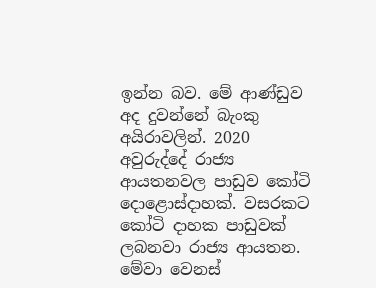ඉන්න බව. මේ ආණ්ඩුව අද දුවන්නේ බැංකු අයිරාවලින්. 2020 අවුරුද්දේ රාජ්‍ය ආයතනවල පාඩුව කෝටි දොළොස්දාහක්. වසරකට කෝටි දාහක පාඩුවක් ලබනවා රාජ්‍ය ආයතන. මේවා වෙනස්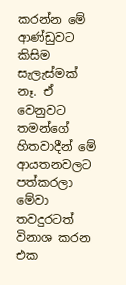කරන්න මේ ආණ්ඩුවට කිසිම සැලැස්මක් නෑ. ඒ වෙනුවට තමන්ගේ හිතවාදීන් මේ ආයතනවලට පත්කරලා මේවා තවදුරටත් විනාශ කරන එක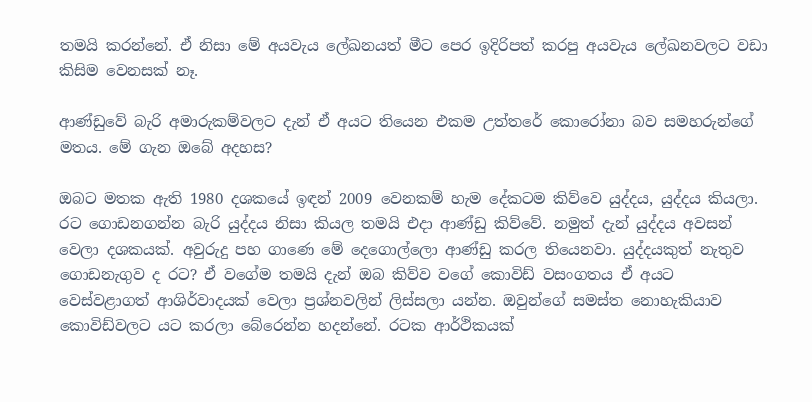තමයි කරන්නේ. ඒ නිසා මේ අයවැය ලේඛනයත් මීට පෙර ඉදිරිපත් කරපු අයවැය ලේඛනවලට වඩා කිසිම වෙනසක් නෑ.

ආණ්ඩුවේ බැරි අමාරුකම්වලට දැන් ඒ අයට තියෙන එකම උත්තරේ කොරෝනා බව සමහරුන්ගේ මතය. මේ ගැන ඔබේ අදහස?

ඔබට මතක ඇති 1980 දශකයේ ඉඳන් 2009 වෙනකම් හැම දේකටම කිව්වෙ යුද්දය, යුද්දය කියලා. රට ගොඩනගන්න බැරි යුද්දය නිසා කියල තමයි එද‌ා ආණ්ඩු කිව්වේ. නමුත් දැන් යුද්දය අවසන් වෙලා දශකයක්. අවුරුදු පහ ගාණෙ මේ දෙගොල්ලො ආණ්ඩු කරල තියෙනවා. යුද්දයකුත් නැතුව ගොඩනැගුව ද රට? ඒ වගේම තමයි දැන් ඔබ කිව්ව වගේ කොවිඩ් වසංගතය ඒ අයට වෙස්වළාගත් ආශිර්වාදයක් වෙලා ප්‍රශ්නවලින් ලිස්සලා යන්න. ඔවුන්ගේ සමස්ත නොහැකියාව කොවිඩ්වලට යට කරලා බේරෙන්න හදන්නේ. රටක ආර්ථිකයක්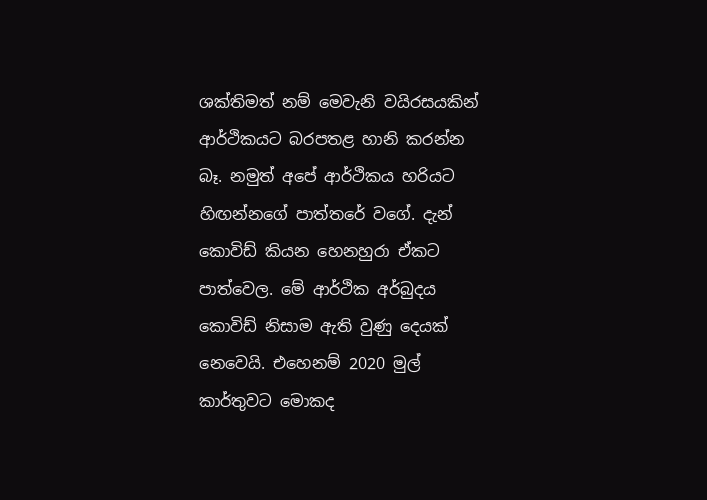ශක්තිමත් නම් මෙවැනි වයිරසයකින් ආර්ථිකයට බරපතළ හානි කරන්න බෑ. නමුත් අපේ ආර්ථිකය හරියට හිඟන්නගේ පාත්තරේ වගේ. දැන් කොවිඩ් කියන හෙනහුරා ඒකට පාත්වෙල. මේ ආර්ථික අර්බුදය කොවිඩ් නිසාම ඇති වුණු දෙයක් නෙවෙයි. එහෙනම් 2020 මුල් කාර්තුවට මොකද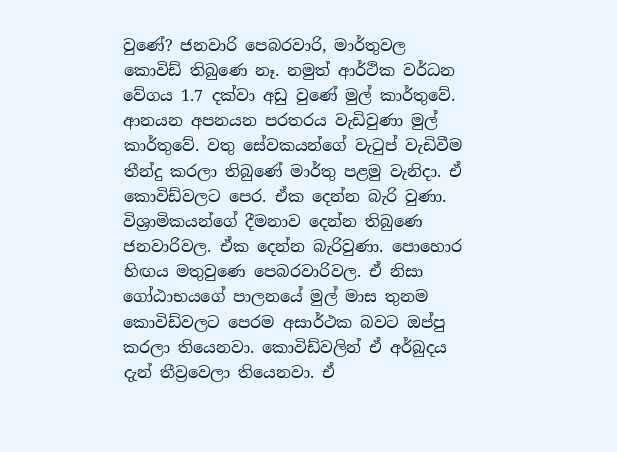වුණේ? ජනවාරි පෙබරවාරි, මාර්තුවල කොවිඩ් තිබුණෙ නෑ. නමුත් ආර්ථික වර්ධන වේගය 1.7 දක්වා අඩු වුණේ මුල් කාර්තුවේ. ආනයන අපනයන පරතරය වැඩිවුණා මුල් කාර්තුවේ. වතු සේවකයන්ගේ වැටුප් වැඩිවීම තීන්දු කරලා තිබුණේ මාර්තු පළමු වැනිද‌ා. ඒ කොවිඩ්වලට පෙර. ඒක දෙන්න බැරි වුණා. විශ්‍රාමිකයන්ගේ දීමනාව දෙන්න තිබුණෙ ජනවාරිවල. ඒක දෙන්න බැරිවුණා. පොහොර හිඟය මතුවුණෙ පෙබරවාරිවල. ඒ නිසා ගෝඨාභයගේ පාලනයේ මුල් මාස තුනම කොවිඩ්වලට පෙරම අසාර්ථක බවට ඔප්පු කරලා තියෙනවා. කොවිඩ්වලින් ඒ අර්බුදය දැන් තීව්‍රවෙලා තියෙනවා. ඒ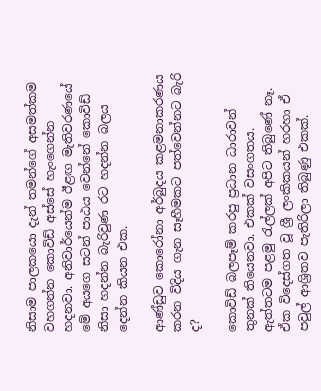නිසාම පාලකයො දැන් තමන්ගේ අසමත්කම වහගන්න කොවිඩ් අස්සේ හැංගෙන්න හදනවා. අනිවාර්යෙන්ම ඊළඟ මැතිවරණයේ මේ අයගෙ සටන් පාඨය වෙන්නේ කොවිඩ් නිසා හදන්න බැරිවුණ රට හදන්න බලය දෙන්න කියන එක.

ආණ්ඩුව කොරෝනා අර්බුදය කළමනාකරණය කරන විදිය ගැන සෑහීමකට පත්වෙන්නට බැරි ද?

කොවිඩ් බලපෑම් කරපු ප්‍රධාන ධාරාවන් තුනක් තියෙනවා. එකක් වසංගතය. ඇත්තටම පළමු රැල්ලක් අපිට තිබුණේ නෑ. ඒක විදෙස්ගත වූ ශ්‍රී ලංකිකයන් හරහා ඒ පවුල් ආශ්‍රිතව පැතිරිලා තිබුණු එකක්.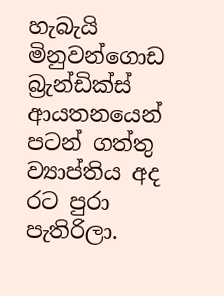හැබැයි මිනුවන්ගොඩ බ්‍රැන්ඩික්ස් ආයතනයෙන් පටන් ගත්තු ව්‍යාප්තිය අද රට පුරා පැතිරිලා.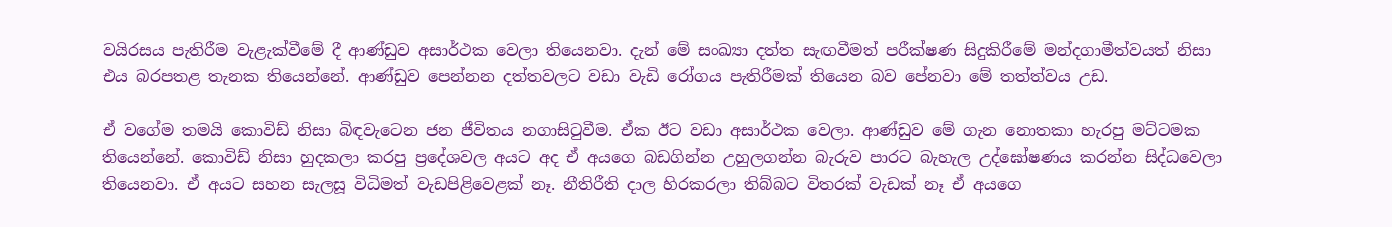වයිරසය පැතිරීම වැළැක්වීමේ දී ආණ්ඩුව අසාර්ථක වෙලා තියෙනවා. දැන් මේ සංඛ්‍යා දත්ත සැඟවීමත් පරීක්ෂණ සිදුකිරීමේ මන්දගාමීත්වයත් නිසා එය බරපතළ තැනක තියෙන්නේ. ආණ්ඩුව පෙන්නන දත්තවලට වඩා වැඩි රෝගය පැතිරීමක් තියෙන බව පේනවා මේ තත්ත්වය උඩ.

ඒ වගේම තමයි කොවිඩ් නිසා බිඳවැටෙන ජන ජීවිතය නගාසිටුවීම. ඒක ඊට වඩා අසාර්ථක වෙලා. ආණ්ඩුව මේ ගැන නොතකා හැරපු මට්ටමක තියෙන්නේ. කොවිඩ් නිසා හුදකලා කරපු ප්‍රදේශවල අයට අද ඒ අයගෙ බඩගින්න උහුලගන්න බැරුව පාරට බැහැල උද්ඝෝෂණය කරන්න සිද්ධවෙලා තියෙනවා. ඒ අයට සහන සැලසූ විධිමත් වැඩපිළිවෙළක් නෑ. නීතිරීති ද‌ාල හිරකරලා තිබ්බට විතරක් වැඩක් නෑ ඒ අයගෙ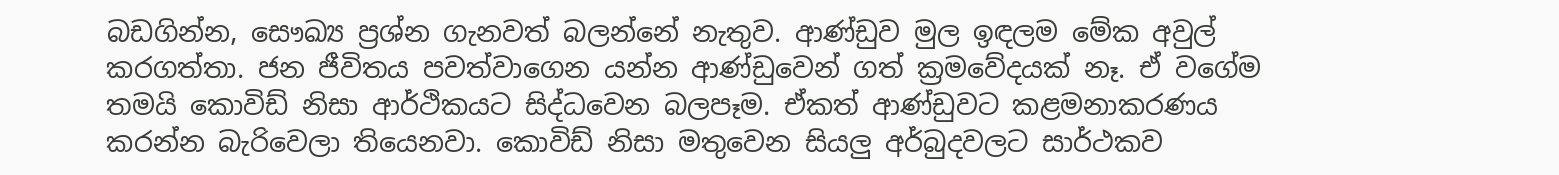බඩගින්න, සෞඛ්‍ය ප්‍රශ්න ගැනවත් බලන්නේ නැතුව. ආණ්ඩුව මුල ඉඳලම මේක අවුල් කරගත්තා. ජන ජීවිතය පවත්වාගෙන යන්න ආණ්ඩුවෙන් ගත් ක්‍රමවේදයක් නෑ. ඒ වගේම තමයි කොවිඩ් නිසා ආර්ථිකයට සිද්ධවෙන බලපෑම. ඒකත් ආණ්ඩුවට කළමනාකරණය කරන්න බැරිවෙලා තියෙනවා. කොවිඩ් නිසා මතුවෙන සියලු අර්බුදවලට සාර්ථකව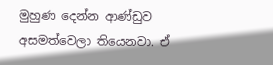මුහුණ දෙන්න ආණ්ඩුව අසමත්වෙලා තියෙනවා. ඒ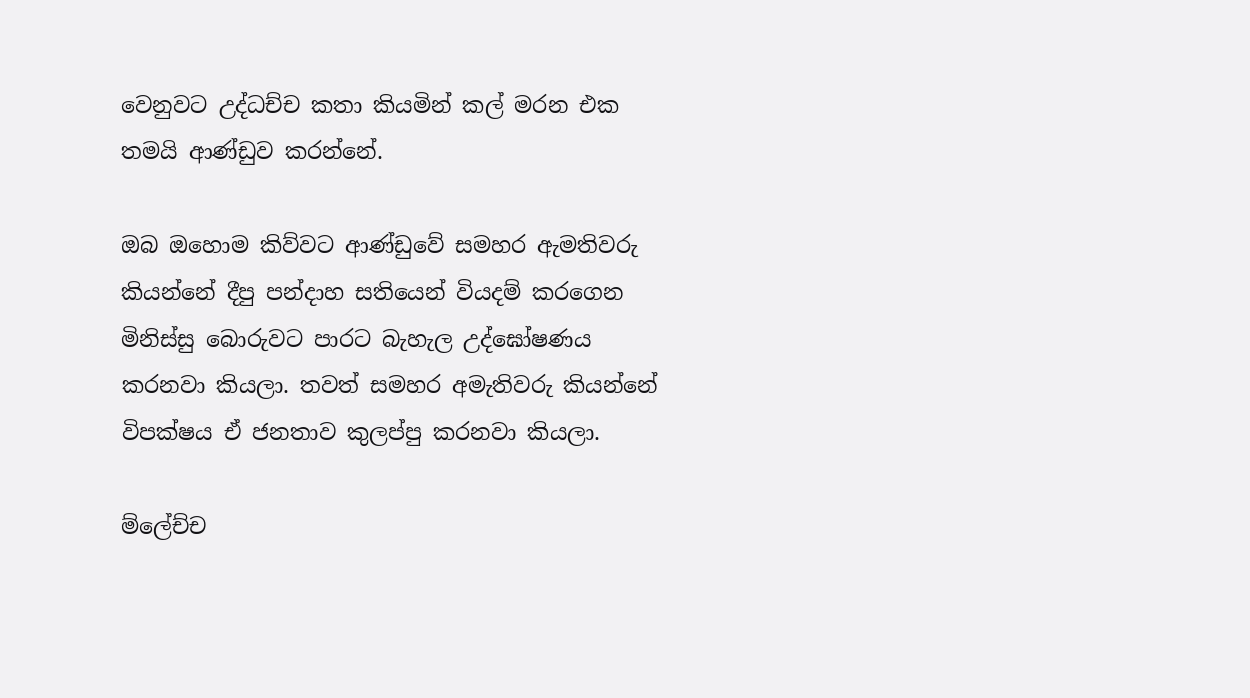වෙනුවට උද්ධච්ච කතා කියමින් කල් මරන එක තමයි ආණ්ඩුව කරන්නේ.

ඔබ ඔහොම කිව්වට ආණ්ඩුවේ සමහර ඇමතිවරු කියන්නේ දීපු පන්ද‌ාහ සතියෙන් වියදම් කරගෙන මිනිස්සු බොරුවට පාරට බැහැල උද්ඝෝෂණය කරනවා කියලා. තවත් සමහර අමැතිවරු කියන්නේ විපක්ෂය ඒ ජනතාව කුලප්පු කරනවා කියලා.

ම්ලේච්ච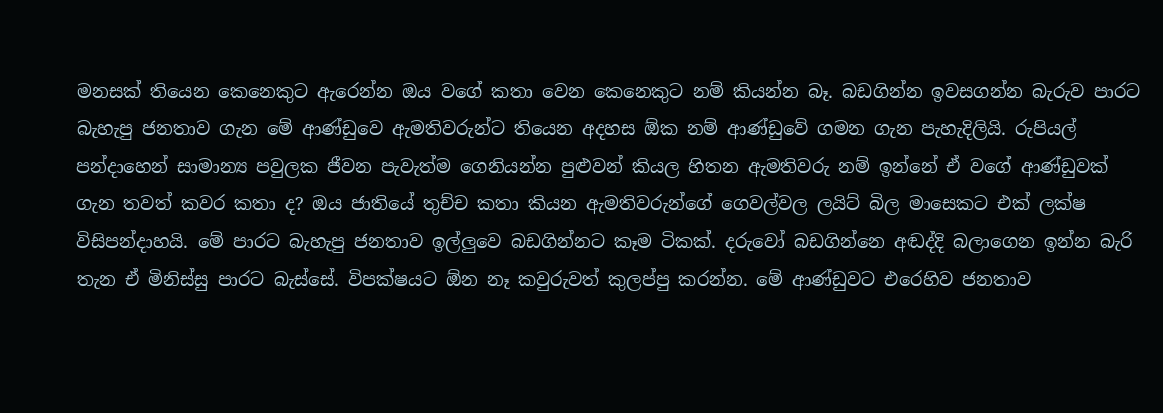මනසක් තියෙන කෙනෙකුට ඇරෙන්න ඔය වගේ කතා වෙන කෙනෙකුට නම් කියන්න බෑ. බඩගින්න ඉවසගන්න බැරුව පාරට බැහැපු ජනතාව ගැන මේ ආණ්ඩුවෙ ඇමතිවරුන්ට තියෙන අදහස ඕක නම් ආණ්ඩුවේ ගමන ගැන පැහැදිලියි. රුපියල් පන්ද‌ාහෙන් සාමාන්‍ය පවුලක ජීවන පැවැත්ම ගෙනියන්න පුළුවන් කියල හිතන ඇමතිවරු නම් ඉන්නේ ඒ වගේ ආණ්ඩුවක් ගැන තවත් කවර කතා ද? ඔය ජාතියේ තුච්ච කතා කියන ඇමතිවරුන්ගේ ගෙවල්වල ලයිට් බිල මාසෙකට එක් ලක්ෂ විසිපන්ද‌ාහයි. මේ පාරට බැහැපු ජනතාව ඉල්ලුවෙ බඩගින්නට කෑම ටිකක්. දරුවෝ බඩගින්නෙ අඬද්දි බලාගෙන ඉන්න බැරි තැන ඒ මිනිස්සු පාරට බැස්සේ. විපක්ෂයට ඕන නෑ කවුරුවත් කුලප්පු කරන්න. මේ ආණ්ඩුවට එරෙහිව ජනතාව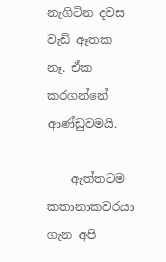නැගිටින දවස වැඩි ඈතක නෑ. ඒක කරගන්නේ ආණ්ඩුවමයි.

    ඇත්තටම කතානාකවරයා ගැන අපි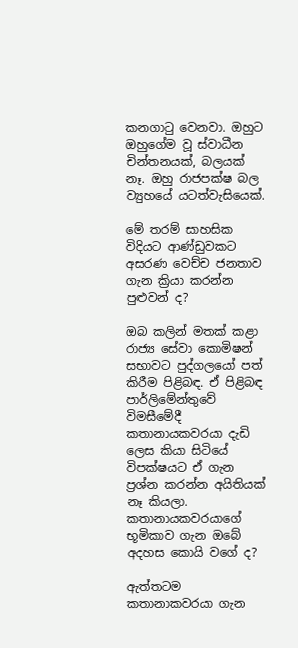කනගාටු වෙනවා. ඔහුට ඔහුගේම වූ ස්වාධීන චින්තනයක්, බලයක් නෑ. ඔහු රාජපක්ෂ බල ව්‍යුහයේ යටත්වැසියෙක්.

මේ තරම් සාහසික විදියට ආණ්ඩුවකට අසරණ වෙච්ච ජනතාව ගැන ක්‍රියා කරන්න පුළුවන් ද?

ඔබ කලින් මතක් කළා රාජ්‍ය සේවා කොමිෂන් සභාවට පුද්ගලයෝ පත් කිරීම පිළිබඳ. ඒ පිළිබඳ පාර්ලිමේන්තුවේ විමසීමේදී කතානායකවරයා දැඩි ලෙස කියා සිටියේ විපක්ෂයට ඒ ගැන ප්‍රශ්න කරන්න අයිතියක් නෑ කියලා. කතානායකවරයාගේ භූමිකාව ගැන ඔබේ අදහස කොයි වගේ ද?

ඇත්තටම කතානාකවරයා ගැන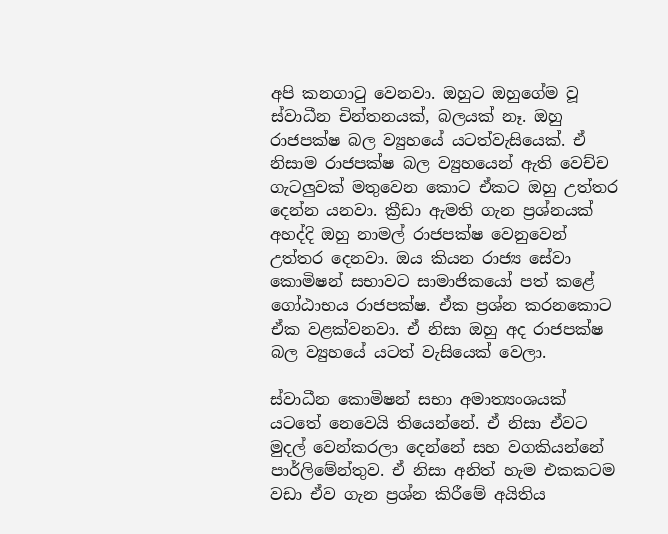අපි කනගාටු වෙනවා. ඔහුට ඔහුගේම වූ ස්වාධීන චින්තනයක්, බලයක් නෑ. ඔහු රාජපක්ෂ බල ව්‍යුහයේ යටත්වැසියෙක්. ඒ නිසාම රාජපක්ෂ බල ව්‍යුහයෙන් ඇති වෙච්ච ගැටලුවක් මතුවෙන කොට ඒකට ඔහු උත්තර දෙන්න යනවා. ක්‍රීඩා ඇමති ගැන ප්‍රශ්නයක් අහද්දි ඔහු නාමල් රාජපක්ෂ වෙනුවෙන් උත්තර දෙනවා. ඔය කියන රාජ්‍ය සේවා කොමිෂන් සභාවට සාමාජිකයෝ පත් කළේ ගෝඨාභය රාජපක්ෂ. ඒක ප්‍රශ්න කරනකොට ඒක වළක්වනවා. ඒ නිසා ඔහු අද රාජපක්ෂ බල ව්‍යුහයේ යටත් වැසියෙක් වෙලා.

ස්වාධීන කොමිෂන් සභා අමාත්‍යංශයක් යටතේ නෙවෙයි තියෙන්නේ. ඒ නිසා ඒවට මුදල් වෙන්කරලා දෙන්නේ සහ වගකියන්නේ පාර්ලිමේන්තුව. ඒ නිසා අනිත් හැම එකකටම වඩා ඒව ගැන ප්‍රශ්න කිරීමේ අයිතිය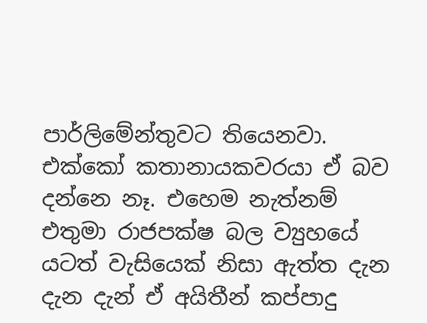පාර්ලිමේන්තුවට තියෙනවා. එක්කෝ කතානායකවරයා ඒ බව දන්නෙ නෑ. එහෙම නැත්නම් එතුමා රාජපක්ෂ බල ව්‍යුහයේ යටත් වැසියෙක් නිසා ඇත්ත දැන දැන දැන් ඒ අයිතීන් කප්පාදු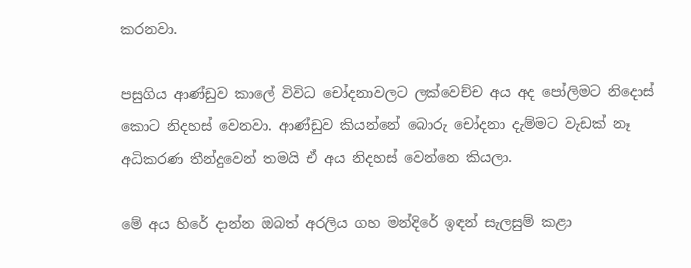කරනවා.

පසුගිය ආණ්ඩුව කාලේ විවිධ චෝදනාවලට ලක්වෙච්ච අය අද පෝලිමට නිදොස් කොට නිදහස් වෙනවා. ආණ්ඩුව කියන්නේ බොරු චෝදනා දැම්මට වැඩක් නෑ අධිකරණ තීන්දුවෙන් තමයි ඒ අය නිදහස් වෙන්නෙ කියලා.

මේ අය හිරේ දාන්න ඔබත් අරලිය ගහ මන්දිරේ ඉඳන් සැලසුම් කළා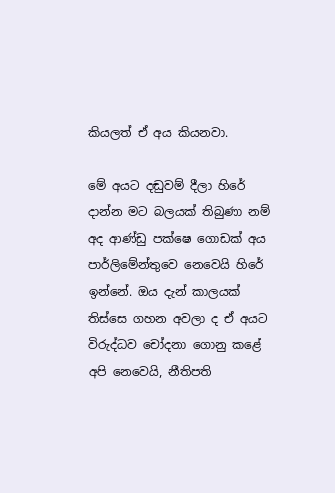කියලත් ඒ අය කියනවා.

මේ අයට දඬුවම් දීලා හිරේ දාන්න මට බලයක් තිබුණා නම් අද ආණ්ඩු පක්ෂෙ ගොඩක් අය පාර්ලිමේන්තුවෙ නෙවෙයි හිරේ ඉන්නේ. ඔය දැන් කාලයක් තිස්සෙ ගහන අවලා ද ඒ අයට විරුද්ධව චෝදනා ගොනු කළේ අපි නෙවෙයි, නීතිපති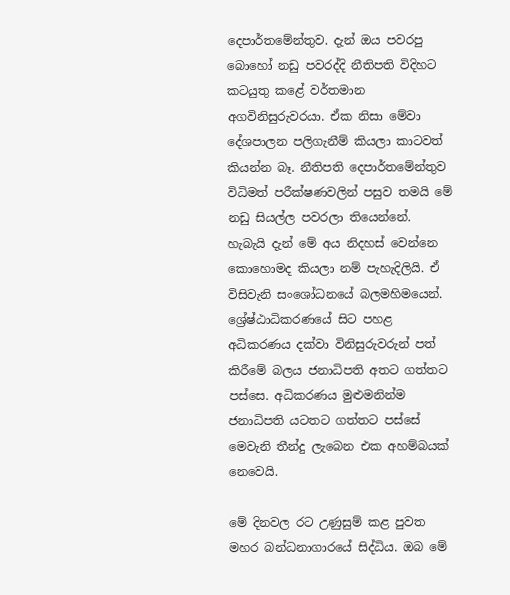දෙපාර්තමේන්තුව. දැන් ඔය පවරපු බොහෝ නඩු පවරද්දි නීතිපති විදිහට කටයුතු කළේ වර්තමාන අගවිනිසුරුවරයා. ඒක නිසා මේවා දේශපාලන පලිගැනීම් කියලා කාටවත් කියන්න බෑ. නීතිපති දෙපාර්තමේන්තුව විධිමත් පරීක්ෂණවලින් පසුව තමයි මේ නඩු සියල්ල පවරලා තියෙන්නේ. හැබැයි දැන් මේ අය නිදහස් වෙන්නෙ කොහොමද කියලා නම් පැහැදිලියි. ඒ විසිවැනි සංශෝධනයේ බලමහිමයෙන්.
ශ්‍රේෂ්ඨාධිකරණයේ සිට පහළ අධිකරණය දක්වා විනිසුරුවරුන් පත් කිරීමේ බලය ජනාධිපති අතට ගත්තට පස්සෙ. අධිකරණය මුළුමනින්ම ජනාධිපති යටතට ගත්තට පස්සේ මෙවැනි තීන්දු ලැබෙන එක අහම්බයක් නෙවෙයි.

මේ දිනවල රට උණුසුම් කළ පුවත මහර බන්ධනාගාරයේ සිද්ධිය. ඔබ මේ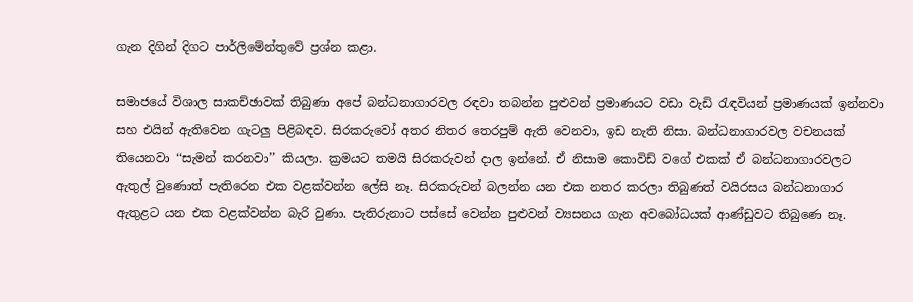ගැන දිගින් දිගට පාර්ලිමේන්තුවේ ප්‍රශ්න කළා.

සමාජයේ විශාල සාකච්ඡාවක් තිබුණා අපේ බන්ධනාගාරවල රඳවා තබන්න පුළුවන් ප්‍රමාණයට වඩා වැඩි රැඳවියන් ප්‍රමාණයක් ඉන්නවා සහ එයින් ඇතිවෙන ගැටලු පිළිබඳව. සිරකරුවෝ අතර නිතර තෙරපුම් ඇති වෙනවා, ඉඩ නැති නිසා. බන්ධනාගාරවල වචනයක් තියෙනවා ‘‘සැමන් කරනවා’’ කියලා. ක්‍රමයට තමයි සිරකරුවන් දාල ඉන්නේ. ඒ නිසාම කොවිඩ් වගේ එකක් ඒ බන්ධනාගාරවලට ඇතුල් වුණොත් පැතිරෙන එක වළක්වන්න ලේසි නෑ. සිරකරුවන් බලන්න යන එක නතර කරලා තිබුණත් වයිරසය බන්ධනාගාර ඇතුළට යන එක වළක්වන්න බැරි වුණා. පැතිරුනාට පස්සේ වෙන්න පුළුවන් ව්‍යසනය ගැන අවබෝධයක් ආණ්ඩුවට තිබුණෙ නෑ.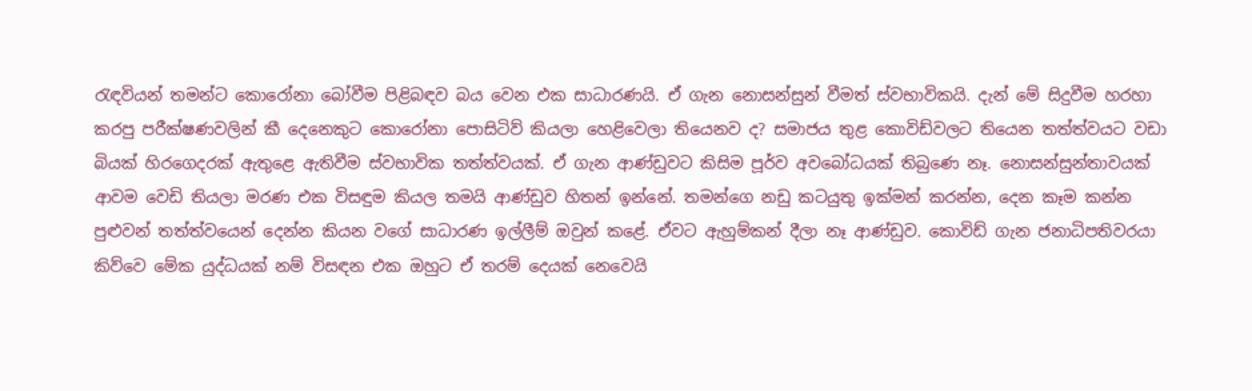රැඳවියන් තමන්ට කොරෝනා බෝවීම පිළිබඳව බය වෙන එක සාධාරණයි. ඒ ගැන නොසන්සුන් වීමත් ස්වභාවිකයි. දැන් මේ සිදුවීම හරහා කරපු පරීක්ෂණවලින් කී දෙනෙකුට කොරෝනා පොසිටිව් කියලා හෙළිවෙලා තියෙනව ද? සමාජය තුළ කොවිඩ්වලට තියෙන තත්ත්වයට වඩා බියක් හිරගෙදරක් ඇතුළෙ ඇතිවීම ස්වභාවික තත්ත්වයක්. ඒ ගැන ආණ්ඩුවට කිසිම පූර්ව අවබෝධයක් තිබුණෙ නෑ. නොසන්සුන්තාවයක් ආවම වෙඩි තියලා මරණ එක විසඳුම කියල තමයි ආණ්ඩුව හිතන් ඉන්නේ. තමන්ගෙ නඩු කටයුතු ඉක්මන් කරන්න, දෙන කෑම කන්න පුළුවන් තත්ත්වයෙන් දෙන්න කියන වගේ සාධාරණ ඉල්ලීම් ඔවුන් කළේ. ඒවට ඇහුම්කන් දීලා නෑ ආණ්ඩුව. කොවිඩ් ගැන ජනාධිපතිවරයා කිව්වෙ මේක යුද්ධයක් නම් විසඳන එක ඔහුට ඒ තරම් දෙයක් නෙවෙයි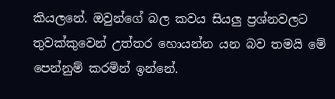කියලනේ. ඔවුන්ගේ බල කවය සියලු ප්‍රශ්නවලට තුවක්කුවෙන් උත්තර හොයන්න යන බව තමයි මේ පෙන්නුම් කරමින් ඉන්නේ.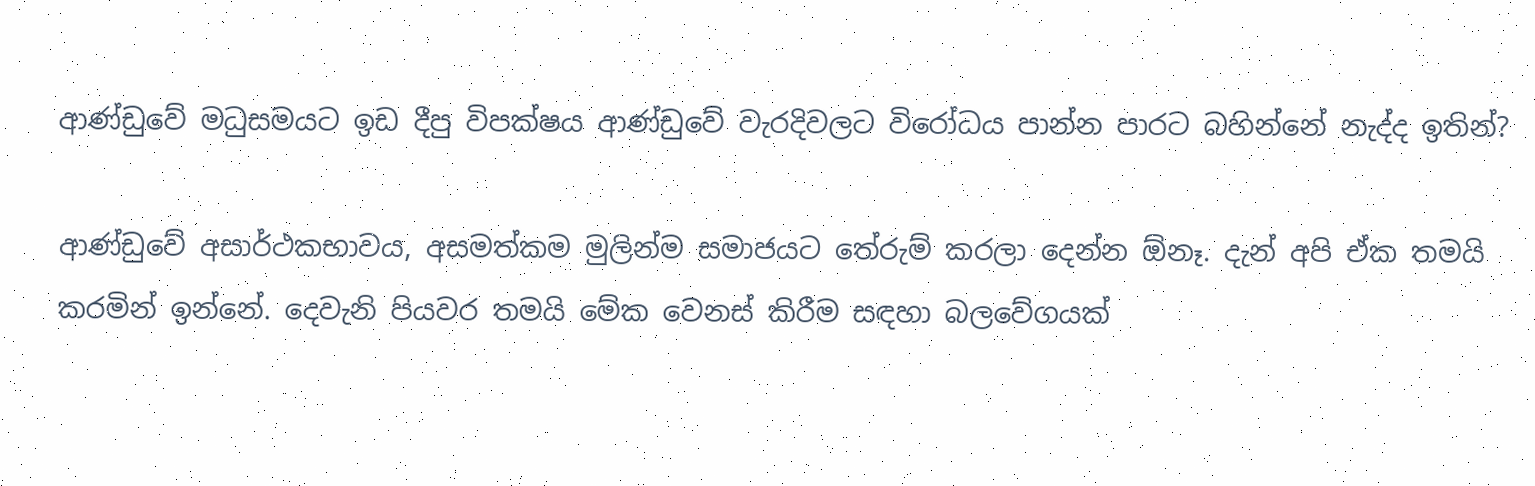ආණ්ඩුවේ මධුසමයට ඉඩ දීපු විපක්ෂය ආණ්ඩුවේ වැරදිවලට විරෝධය පාන්න පාරට බහින්නේ නැද්ද ඉතින්?

ආණ්ඩුවේ අසාර්ථකභාවය, අසමත්කම මුලින්ම සමාජයට තේරුම් කරලා දෙන්න ඕනෑ. දැන් අපි ඒක තමයි කරමින් ඉන්නේ. දෙවැනි පියවර තමයි මේක වෙනස් කිරීම සඳහා බලවේගයක්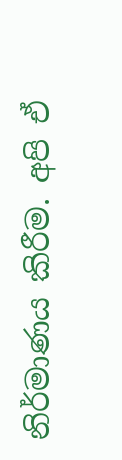නිර්මාණය කිරීම. අපි ඒ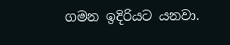ගමන ඉදිරියට යනවා.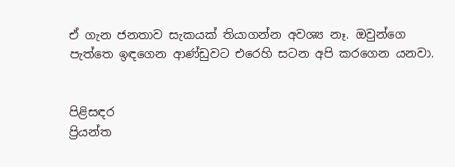ඒ ගැන ජනතාව සැකයක් තියාගන්න අවශ්‍ය නෑ. ඔවුන්ගෙ පැත්තෙ ඉඳගෙන ආණ්ඩුවට එරෙහි සටන අපි කරගෙන යනවා.


පිළිසඳර
ප්‍රියන්ත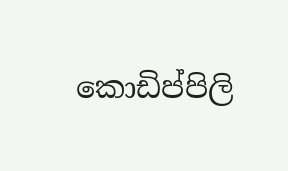කොඩිප්පිලි